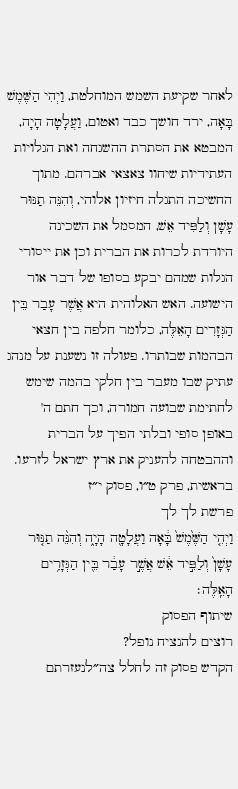לאחר שקיעת השמש המוחלטת, וַיְהִי הַשֶּׁמֶשׁ בָּאָה, ירד חושך כבד ואטום, וַעֲלָטָה הָיָה, המבטא את הסתרת ההשגחה ואת הגלויות העתידיות שיחוו צאצאי אברהם. מתוך החשיכה התגלה חיזיון אלוהי, וְהִנֵּה תַנּוּר עָשָׁן וְלַפִּיד אֵשׁ, המסמל את השכינה היורדת לכרות את הברית וכן את ייסורי הגלות שמהם יבקע בסופו של דבר אור הישועה. האש האלוהית היא אֲשֶׁר עָבַר בֵּין הַגְּזָרִים הָאֵלֶּה, כלומר חלפה בין חצאי הבהמות שבותרו. פעולה זו נשענת על מנהג עתיק שבו מעבר בין חלקי בהמה שימש לחתימת שבועה חמורה, וכך חתם ה' באופן סופי ובלתי הפיך על הברית וההבטחה להעניק את ארץ ישראל לזרעו.
בראשית, פרק ט״ו, פסוק י״ז
פרשת לך לך
וַיְהִ֤י הַשֶּׁ֙מֶשׁ֙ בָּ֔אָה וַעֲלָטָ֖ה הָיָ֑ה וְהִנֵּ֨ה תַנּ֤וּר עָשָׁן֙ וְלַפִּ֣יד אֵ֔שׁ אֲשֶׁ֣ר עָבַ֔ר בֵּ֖ין הַגְּזָרִ֥ים הָאֵֽלֶּה׃
שיתוף הפסוק
רוצים להנציח נופל?
הקדש פסוק זה לחלל צה״לנעזרתם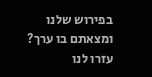בפירוש שלנו ומצאתם בו ערך?
עזרו לנו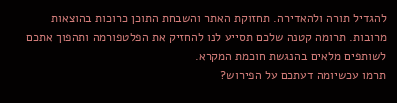להגדיל תורה ולהאדירה. תחזוקת האתר והשבחת התוכן כרוכות בהוצאות מרובות. תרומה קטנה שלכם תסייע לנו להחזיק את הפלטפורמה ותהפוך אתכם לשותפים מלאים בהנגשת חוכמת המקרא.
תרמו עכשיומה דעתכם על הפירוש?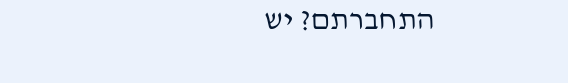התחברתם? יש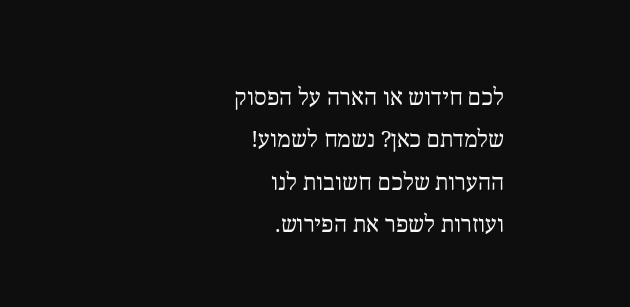לכם חידוש או הארה על הפסוק שלמדתם כאן? נשמח לשמוע!
ההערות שלכם חשובות לנו ועוזרות לשפר את הפירוש.